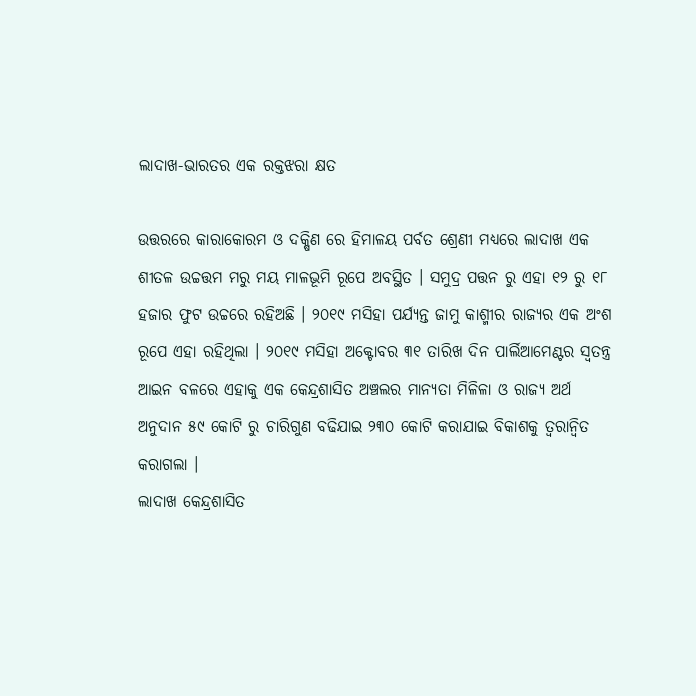ଲାଦାଖ-ଭାରତର ଏକ ରକ୍ତଝରା କ୍ଷତ

ଉତ୍ତରରେ କାରାକୋରମ ଓ ଦକ୍ଷିଣ ରେ ହିମାଳୟ ପର୍ବତ ଶ୍ରେଣୀ ମଧ୍ୟରେ ଲାଦାଖ ଏକ ଶୀତଳ ଉଚ୍ଚତ୍ତମ ମରୁ ମୟ ମାଳଭୂମି ରୂପେ ଅବସ୍ଥିତ । ସମୁଦ୍ର ପତ୍ତନ ରୁ ଏହା ୧୨ ରୁ ୧୮ ହଜାର ଫୁଟ ଉଚ୍ଚରେ ରହିଅଛି । ୨୦୧୯ ମସିହା ପର୍ଯ୍ୟନ୍ତ ଜାମୁ କାଶ୍ମୀର ରାଜ୍ୟର ଏକ ଅଂଶ ରୂପେ ଏହା ରହିଥିଲା । ୨୦୧୯ ମସିହା ଅକ୍ଟୋବର ୩୧ ତାରିଖ ଦିନ ପାର୍ଲିଆମେଣ୍ଟର ସ୍ୱତନ୍ତ୍ର ଆଇନ ବଳରେ ଏହାକୁ ଏକ କେନ୍ଦ୍ରଶାସିତ ଅଞ୍ଚଲର ମାନ୍ୟତା ମିଳିଳା ଓ ରାଜ୍ୟ ଅର୍ଥ ଅନୁଦାନ ୫୯ କୋଟି ରୁ ଚାରିଗୁଣ ବଢିଯାଇ ୨୩୦ କୋଟି କରାଯାଇ ବିକାଶକୁ ତ୍ୱରାନ୍ୱିତ କରାଗଲା ।
ଲାଦାଖ କେନ୍ଦ୍ରଶାସିତ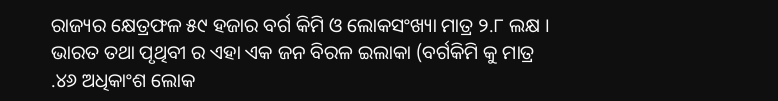ରାଜ୍ୟର କ୍ଷେତ୍ରଫଳ ୫୯ ହଜାର ବର୍ଗ କିମି ଓ ଲୋକସଂଖ୍ୟା ମାତ୍ର ୨.୮ ଲକ୍ଷ । ଭାରତ ତଥା ପୃଥିବୀ ର ଏହା ଏକ ଜନ ବିରଳ ଇଲାକା (ବର୍ଗକିମି କୁ ମାତ୍ର .୪୬ ଅଧିକାଂଶ ଲୋକ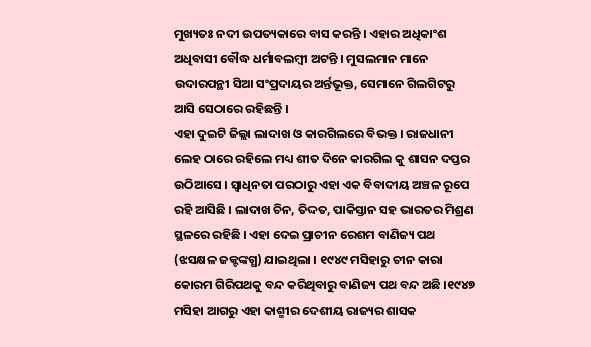ମୁଖ୍ୟତଃ ନଦୀ ଉପତ୍ୟକାରେ ବାସ କରନ୍ତି । ଏହାର ଅଧିକାଂଶ ଅଧିବାସୀ ବୌଦ୍ଧ ଧର୍ମାବଲମ୍ବୀ ଅଟନ୍ତି । ମୁସଲମାନ ମାନେ ଉଦାରପନ୍ଥୀ ସିଆ ସଂପ୍ରଦାୟର ଅର୍ନ୍ତଭୂକ୍ତ, ସେମାନେ ଗିଲଗିଟରୁ ଆସି ସେଠାରେ ରହିଛନ୍ତି ।
ଏହା ଦୁଇଟି ଜିଲ୍ଲା ଲାଦାଖ ଓ କାରଗିଲରେ ବିଭକ୍ତ । ରାଜଧାନୀ ଲେହ ଠାରେ ରହିଲେ ମଧ୍ୟ ଶୀତ ଦିନେ କାରଗିଲ କୁ ଶାସନ ଦପ୍ତର ଉଠିଆସେ । ସ୍ୱାଧିନତା ପରଠାରୁ ଏହା ଏକ ବିବାଦୀୟ ଅଞ୍ଚଳ ରୂପେ ରହି ଆସିଛି । ଲାଦାଖ ଚିନ, ତିଦ୍ଦତ, ପାକିସ୍ତାନ ସହ ଭାରତର ମିଶ୍ରଣ ସ୍ଥଳରେ ରହିଛି । ଏହା ଦେଇ ପ୍ରାଚୀନ ରେଶମ ବାଣିଜ୍ୟ ପଥ (ଝସକ୍ଷଳ ଜକ୍ଟଙ୍କଗ୍ଧ) ଯାଇଥିଲା । ୧୯୪୯ ମସିହାରୁ ଚୀନ କାରା କୋରମ ଗିରିପଥକୁ ବନ୍ଦ କରିଥିବାରୁ ବାଣିଜ୍ୟ ପଥ ବନ୍ଦ ଅଛି ।୧୯୪୭ ମସିହା ଆଗରୁ ଏହା କାଶ୍ମୀର ଦେଶୀୟ ରାଜ୍ୟର ଶାସକ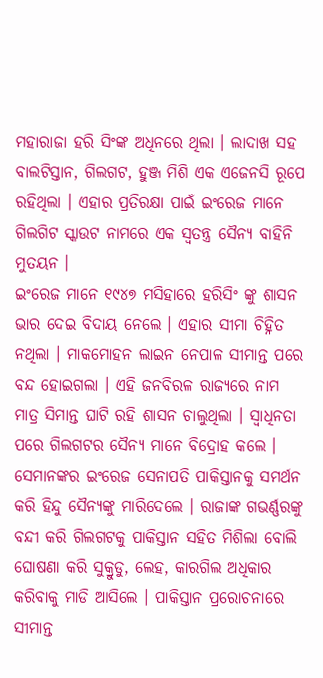ମହାରାଜା ହରି ସିଂଙ୍କ ଅଧିନରେ ଥିଲା । ଲାଦାଖ ସହ ବାଲଟିସ୍ତାନ, ଗିଲଗଟ, ହୁଞ୍ଜ ମିଶି ଏକ ଏଜେନସି ରୂପେ ରହିଥିଲା । ଏହାର ପ୍ରତିରକ୍ଷା ପାଇଁ ଇଂରେଜ ମାନେ ଗିଲଗିଟ ସ୍କାଉଟ ନାମରେ ଏକ ସ୍ୱତନ୍ତ୍ର ସୈନ୍ୟ ବାହିନି ମୁତୟନ ।
ଇଂରେଜ ମାନେ ୧୯୪୭ ମସିହାରେ ହରିସିଂ ଙ୍କୁ ଶାସନ ଭାର ଦେଇ ବିଦାୟ ନେଲେ । ଏହାର ସୀମା ଚିହ୍ନିତ ନଥିଲା । ମାକମୋହନ ଲାଇନ ନେପାଳ ସୀମାନ୍ତ ପରେ ବନ୍ଦ ହୋଇଗଲା । ଏହି ଜନବିରଳ ରାଜ୍ୟରେ ନାମ ମାତ୍ର ସିମାନ୍ତ ଘାଟି ରହି ଶାସନ ଚାଲୁଥିଲା । ସ୍ୱାଧିନତା ପରେ ଗିଲଗଟର ସୈନ୍ୟ ମାନେ ବିଦ୍ରୋହ କଲେ । ସେମାନଙ୍କର ଇଂରେଜ ସେନାପତି ପାକିସ୍ତାନକୁ ସମର୍ଥନ କରି ହିନ୍ଦୁ ସୈନ୍ୟଙ୍କୁ ମାରିଦେଲେ । ରାଜାଙ୍କ ଗଭର୍ଣ୍ଣରଙ୍କୁ ବନ୍ଦୀ କରି ଗିଲଗଟକୁ ପାକିସ୍ତାନ ସହିତ ମିଶିଲା ବୋଲି ଘୋଷଣା କରି ସୁକ୍ରୁଡୁ, ଲେହ, କାରଗିଲ ଅଧିକାର କରିବାକୁ ମାଡି ଆସିଲେ । ପାକିସ୍ତାନ ପ୍ରରୋଚନାରେ ସୀମାନ୍ତ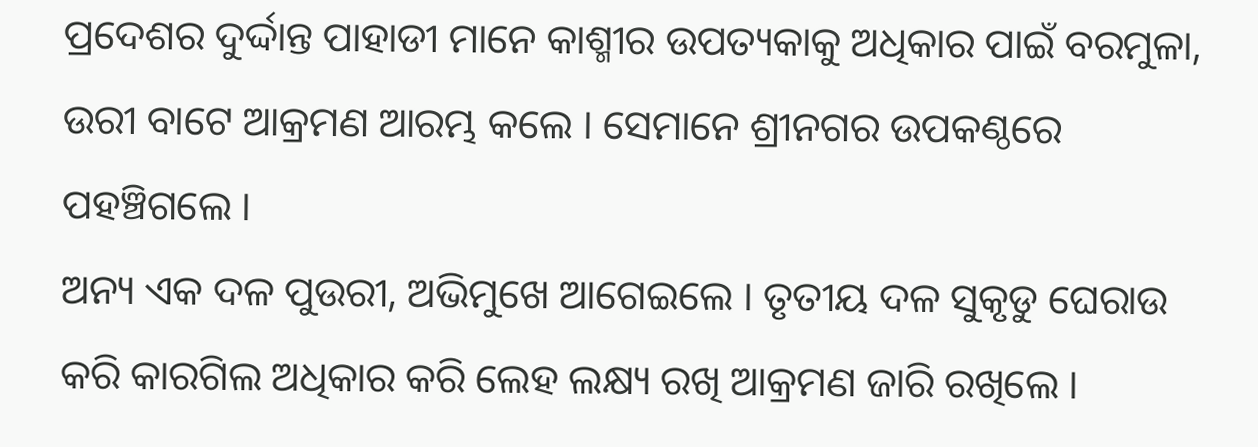ପ୍ରଦେଶର ଦୁର୍ଦ୍ଦାନ୍ତ ପାହାଡୀ ମାନେ କାଶ୍ମୀର ଉପତ୍ୟକାକୁ ଅଧିକାର ପାଇଁ ବରମୁଳା, ଉରୀ ବାଟେ ଆକ୍ରମଣ ଆରମ୍ଭ କଲେ । ସେମାନେ ଶ୍ରୀନଗର ଉପକଣ୍ଠରେ ପହଞ୍ଚିଗଲେ ।
ଅନ୍ୟ ଏକ ଦଳ ପୁଉରୀ, ଅଭିମୁଖେ ଆଗେଇଲେ । ତୃତୀୟ ଦଳ ସୁକୃଡୁ ଘେରାଉ କରି କାରଗିଲ ଅଧିକାର କରି ଲେହ ଲକ୍ଷ୍ୟ ରଖି ଆକ୍ରମଣ ଜାରି ରଖିଲେ ।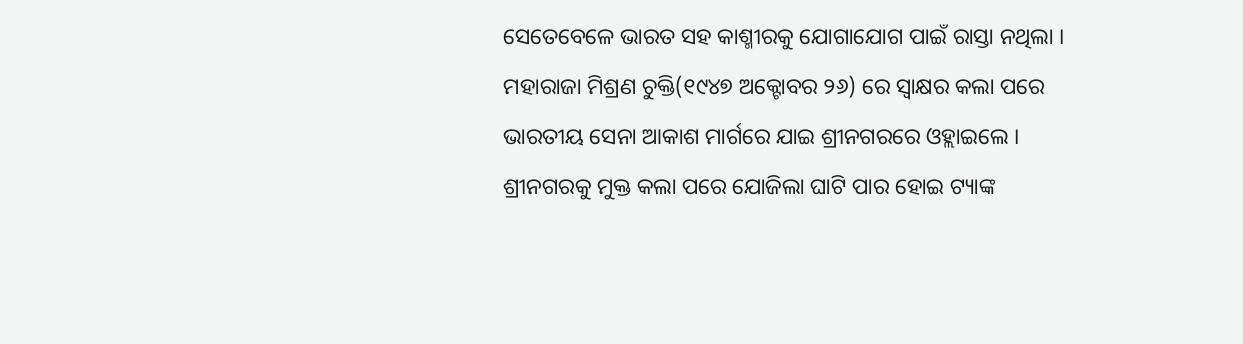ସେତେବେଳେ ଭାରତ ସହ କାଶ୍ମୀରକୁ ଯୋଗାଯୋଗ ପାଇଁ ରାସ୍ତା ନଥିଲା । ମହାରାଜା ମିଶ୍ରଣ ଚୁକ୍ତି(୧୯୪୭ ଅକ୍ଟୋବର ୨୬) ରେ ସ୍ୱାକ୍ଷର କଲା ପରେ ଭାରତୀୟ ସେନା ଆକାଶ ମାର୍ଗରେ ଯାଇ ଶ୍ରୀନଗରରେ ଓହ୍ଲାଇଲେ । ଶ୍ରୀନଗରକୁ ମୁକ୍ତ କଲା ପରେ ଯୋଜିଲା ଘାଟି ପାର ହୋଇ ଟ୍ୟାଙ୍କ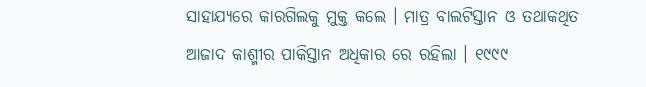ସାହାଯ୍ୟରେ କାରଗିଲକୁ ମୁକ୍ତ କଲେ । ମାତ୍ର ବାଲଟିସ୍ତାନ ଓ ତଥାକଥିତ ଆଜାଦ କାଶ୍ମୀର ପାକିସ୍ତାନ ଅଧିକାର ରେ ରହିଲା । ୧୯୯୯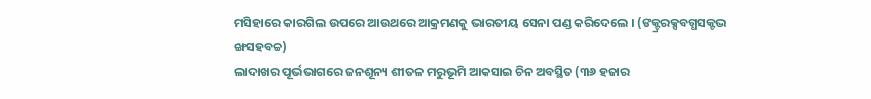ମସିହାରେ କାରଗିଲ ଉପରେ ଆଉଥରେ ଆକ୍ରମଣକୁ ଭାରତୀୟ ସେନା ପଣ୍ଡ କରିଦେଲେ । (ଙକ୍ଟ୍ରରକ୍ସବଗ୍ଧସକ୍ଟଦ୍ଭ ଙ୍ଖସହବଚ୍ଚ)
ଲାଦାଖର ପୂର୍ଭଭାଗରେ ଜନଶୂନ୍ୟ ଶୀତଳ ମରୁଭୂମି ଆକସାଇ ଚିନ ଅବସ୍ଥିତ (୩୬ ହଜାର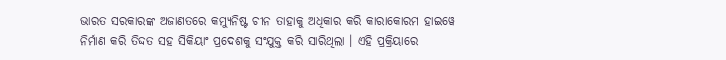ଭାରତ ସରକାରଙ୍କ ଅଜାଣତରେ କମ୍ୟୁନିଷ୍ଟ ଚୀନ ତାହାକୁ ଅଧିକାର କରି କାରାକୋରମ ହାଇୱେ ନିର୍ମାଣ କରି ତିଦ୍ଦତ ସହ ସିକିୟାଂ ପ୍ରଦେଶକୁ ସଂଯୁକ୍ତ କରି ସାରିଥିଲା । ଏହି ପ୍ରକ୍ରିୟାରେ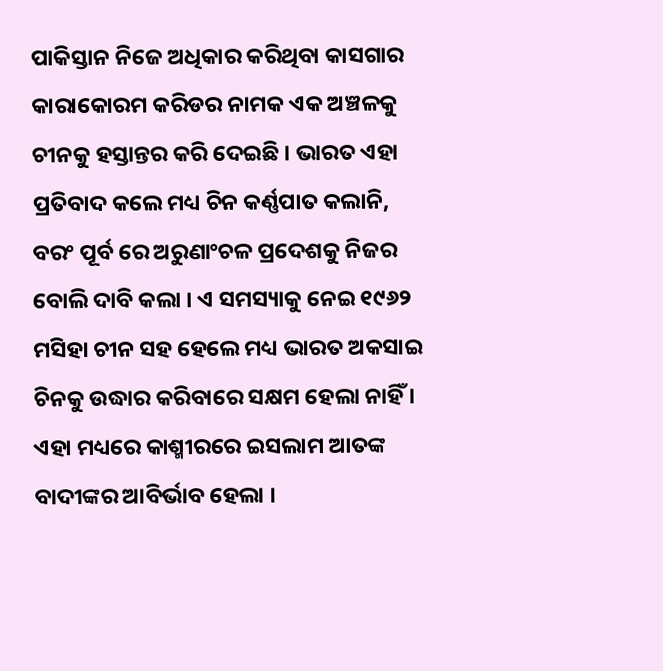ପାକିସ୍ତାନ ନିଜେ ଅଧିକାର କରିଥିବା କାସଗାର କାରାକୋରମ କରିଡର ନାମକ ଏକ ଅଞ୍ଚଳକୁ ଚୀନକୁ ହସ୍ତାନ୍ତର କରି ଦେଇଛି । ଭାରତ ଏହା ପ୍ରତିବାଦ କଲେ ମଧ୍ୟ ଚିନ କର୍ଣ୍ଣପାତ କଲାନି, ବରଂ ପୂର୍ବ ରେ ଅରୁଣାଂଚଳ ପ୍ରଦେଶକୁ ନିଜର ବୋଲି ଦାବି କଲା । ଏ ସମସ୍ୟାକୁ ନେଇ ୧୯୬୨ ମସିହା ଚୀନ ସହ ହେଲେ ମଧ୍ୟ ଭାରତ ଅକସାଇ ଚିନକୁ ଉଦ୍ଧାର କରିବାରେ ସକ୍ଷମ ହେଲା ନାହିଁ ।
ଏହା ମଧ୍ୟରେ କାଶ୍ମୀରରେ ଇସଲାମ ଆତଙ୍କ ବାଦୀଙ୍କର ଆବିର୍ଭାବ ହେଲା ।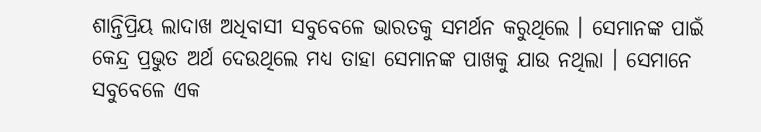ଶାନ୍ତିପ୍ରିୟ ଲାଦାଖ ଅଧିବାସୀ ସବୁବେଳେ ଭାରତକୁ ସମର୍ଥନ କରୁଥିଲେ । ସେମାନଙ୍କ ପାଇଁ କେନ୍ଦ୍ର ପ୍ରଭୁତ ଅର୍ଥ ଦେଉଥିଲେ ମଧ୍ୟ ତାହା ସେମାନଙ୍କ ପାଖକୁ ଯାଉ ନଥିଲା । ସେମାନେ ସବୁବେଳେ ଏକ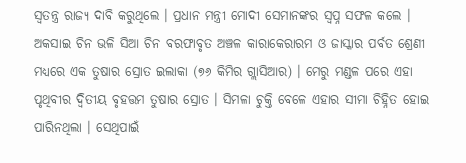ସ୍ୱତନ୍ତ୍ର ରାଜ୍ୟ ଦାବି କରୁଥିଲେ । ପ୍ରଧାନ ମନ୍ତ୍ରୀ ମୋଦୀ ସେମାନଙ୍କର ସ୍ୱପ୍ନ ସଫଳ କଲେ ।
ଅକସାଇ ଚିନ ଭଳି ସିଆ ଚିନ ବରଫାବୃତ ଅଞ୍ଚଳ କାରାକେରାରମ ଓ ଜାସ୍କାର ପର୍ବତ ଶ୍ରେଣୀ ମଧ୍ୟରେ ଏକ ତୁଷାର ସ୍ରୋତ ଇଲାକା (୭୬ କିମିର ଗ୍ଲାସିଆର) । ମେରୁ ମଣ୍ଡଳ ପରେ ଏହା ପୃଥିବୀର ଦ୍ୱିତୀୟ ବୃହତ୍ତମ ତୁଷାର ସ୍ରୋତ । ସିମଳା ଚୁକ୍ତି ବେଳେ ଏହାର ସୀମା ଚିହ୍ନିତ ହୋଇ ପାରିନଥିଲା । ସେଥିପାଇଁ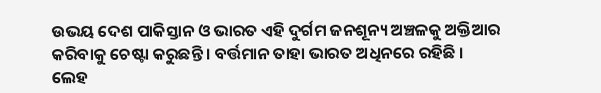ଉଭୟ ଦେଶ ପାକିସ୍ତାନ ଓ ଭାରତ ଏହି ଦୁର୍ଗମ ଜନଶୂନ୍ୟ ଅଞ୍ଚଳକୁ ଅକ୍ତିଆର କରିବାକୁ ଚେଷ୍ଟା କରୁଛନ୍ତି । ବର୍ତ୍ତମାନ ତାହା ଭାରତ ଅଧିନରେ ରହିଛି ।
ଲେହ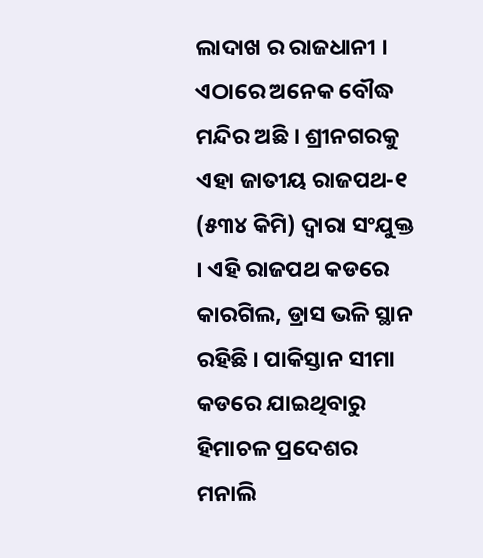ଲାଦାଖ ର ରାଜଧାନୀ । ଏଠାରେ ଅନେକ ବୌଦ୍ଧ ମନ୍ଦିର ଅଛି । ଶ୍ରୀନଗରକୁ ଏହା ଜାତୀୟ ରାଜପଥ-୧ (୫୩୪ କିମି) ଦ୍ୱାରା ସଂଯୁକ୍ତ । ଏହି ରାଜପଥ କଡରେ କାରଗିଲ, ଡ୍ରାସ ଭଳି ସ୍ଥାନ ରହିଛି । ପାକିସ୍ତାନ ସୀମା କଡରେ ଯାଇଥିବାରୁ ହିମାଚଳ ପ୍ରଦେଶର ମନାଲି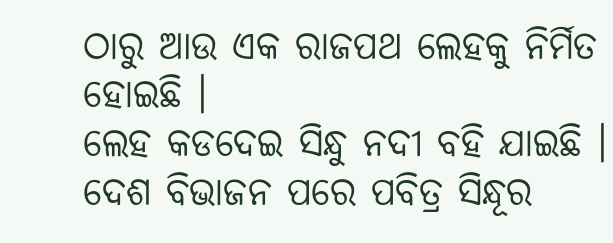ଠାରୁ ଆଉ ଏକ ରାଜପଥ ଲେହକୁ ନିର୍ମିତ ହୋଇଛି ।
ଲେହ କଡଦେଇ ସିନ୍ଧୁ ନଦୀ ବହି ଯାଇଛି । ଦେଶ ବିଭାଜନ ପରେ ପବିତ୍ର ସିନ୍ଧୂର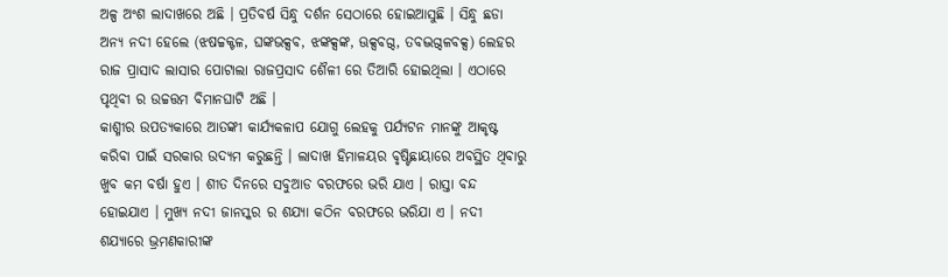ଅଳ୍ପ ଅଂଶ ଲାଦାଖରେ ଅଛି । ପ୍ରତିବର୍ଷ ସିନ୍ଧୁ ଦର୍ଶନ ସେଠାରେ ହୋଇଆସୁଛି । ସିନ୍ଧୁ ଛଡା ଅନ୍ୟ ନଦୀ ହେଲେ (ଝଷଚ୍ଚକ୍ଟଳ, ଘଙ୍କଭକ୍ସବ, ଝଙ୍କକ୍ସଙ୍କ, ଊକ୍ସବଗ୍ଦ, ତବଦ୍ଭଗ୍ଦଳବକ୍ସ) ଲେହର ରାଜ ପ୍ରାସାଦ ଲାସାର ପୋଟାଲା ରାଜପ୍ରସାଦ ଶୈଳୀ ରେ ତିଆରି ହୋଇଥିଲା । ଏଠାରେ ପୃଥିବୀ ର ଉଚ୍ଚତ୍ତମ ବିମାନଘାଟି ଅଛି ।
କାଶ୍ମୀର ଉପତ୍ୟକାରେ ଆତଙ୍କୀ କାର୍ଯ୍ୟକଳାପ ଯୋଗୁ ଲେହକୁ ପର୍ଯ୍ୟଟନ ମାନଙ୍କୁ ଆକୃଷ୍ଟ କରିବା ପାଇଁ ସରକାର ଉଦ୍ୟମ କରୁଛନ୍ତି । ଲାଦାଖ ହିମାଳୟର ବୃଷ୍ଟିଛାୟାରେ ଅବସ୍ଥିତ ଥିବାରୁ ଖୁବ କମ ବର୍ଷା ହୁଏ । ଶୀତ ଦିନରେ ସବୁଆଡ ବରଫରେ ଭରି ଯାଏ । ରାସ୍ତା ବନ୍ଦ ହୋଇଯାଏ । ମୁଖ୍ୟ ନଦୀ ଜାନସ୍କର ର ଶଯ୍ୟା କଠିନ ବରଫରେ ଭରିଯା ଏ । ନଦୀ ଶଯ୍ୟାରେ ଭ୍ରମଣକାରୀଙ୍କ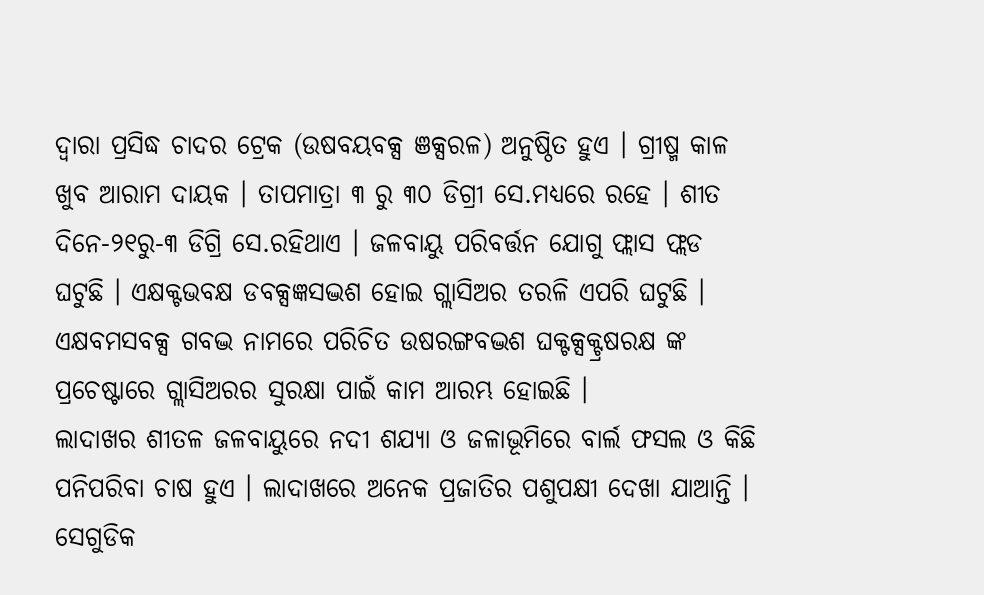ଦ୍ୱାରା ପ୍ରସିଦ୍ଧ ଚାଦର ଟ୍ରେକ (ଉଷବୟବକ୍ସ ଞକ୍ସରଳ) ଅନୁଷ୍ଠିତ ହୁଏ । ଗ୍ରୀଷ୍ମ କାଳ ଖୁବ ଆରାମ ଦାୟକ । ତାପମାତ୍ରା ୩ ରୁ ୩୦ ଡିଗ୍ରୀ ସେ.ମଧ୍ୟରେ ରହେ । ଶୀତ ଦିନେ-୨୧ରୁ-୩ ଡିଗ୍ରି ସେ.ରହିଥାଏ । ଜଳବାୟୁ ପରିବର୍ତ୍ତନ ଯୋଗୁ ଫ୍ଲାସ ଫ୍ଲଡ ଘଟୁଛି । ଏକ୍ଷକ୍ଟଭବକ୍ଷ ଡବକ୍ସଜ୍ଞସଦ୍ଭଶ ହୋଇ ଗ୍ଲାସିଅର ତରଳି ଏପରି ଘଟୁଛି । ଏକ୍ଷବମସବକ୍ସ ଗବଦ୍ଭ ନାମରେ ପରିଚିତ ଉଷରଙ୍ଗବଦ୍ଭଶ ଘକ୍ଟକ୍ସକ୍ଟ୍ରଷରକ୍ଷ ଙ୍କ ପ୍ରଚେଷ୍ଟାରେ ଗ୍ଲାସିଅରର ସୁରକ୍ଷା ପାଇଁ କାମ ଆରମ୍ଭ ହୋଇଛି ।
ଲାଦାଖର ଶୀତଳ ଜଳବାୟୁରେ ନଦୀ ଶଯ୍ୟା ଓ ଜଳାଭୂମିରେ ବାର୍ଲ ଫସଲ ଓ କିଛି ପନିପରିବା ଚାଷ ହୁଏ । ଲାଦାଖରେ ଅନେକ ପ୍ରଜାତିର ପଶୁପକ୍ଷୀ ଦେଖା ଯାଆନ୍ତି । ସେଗୁଡିକ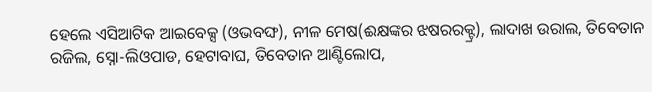ହେଲେ ଏସିଆଟିକ ଆଇବେକ୍ସ (ଓଭବଙ୍ଘ), ନୀଳ ମେଷ(ଈକ୍ଷଙ୍କର ଝଷରରକ୍ଟ୍ର), ଲାଦାଖ ଉରାଲ, ତିବେତାନ ରଜିଲ, ସ୍ନୋ-ଲିଓପାଡ, ହେଟାବାଘ, ତିବେତାନ ଆଣ୍ଟିଲୋପ,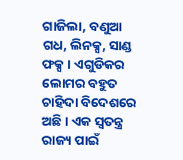ଗାଜିଲା, ବଣୁଆ ଗଧ, ଲିନକ୍ସ, ସାଣ୍ଡ ଫକ୍ସ । ଏଗୁଡିକର ଲୋମର ବହୁତ ଚାହିଦା ବିଦେଶରେ ଅଛି । ଏକ ସ୍ୱତନ୍ତ୍ର ରାଜ୍ୟ ପାଇଁ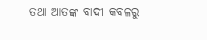ତଥା ଆତଙ୍କ ବାଦୀ କବଳରୁ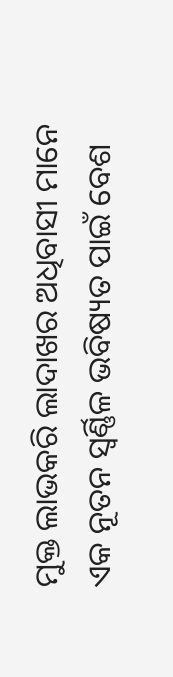ମୁକ୍ତ ଲାଭକରି ଲାଦାଖର ଅଧିବାସୀ ମାନେ ଏକ ନୂତନ ସ୍ୱର୍ଣ୍ଣିଳ ଭବିଷ୍ୟତ ପାଇଁ ବେଶ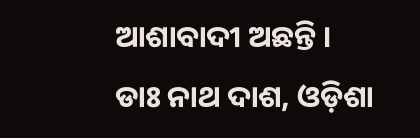ଆଶାବାଦୀ ଅଛନ୍ତି ।
ଡାଃ ନାଥ ଦାଶ, ଓଡ଼ିଶା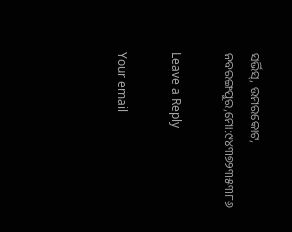ସର୍ଭିସ୍, ଉମରକୋଟ, ନବରଙ୍ଗପୁର,ମୋ:୯୪୩୭୨୩୫୩୮୬

Leave a Reply

Your email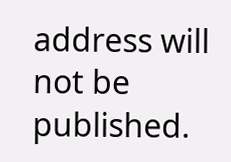address will not be published.